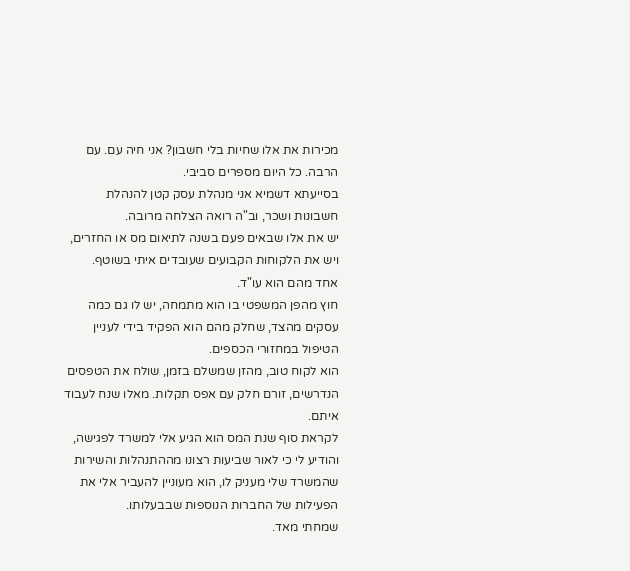מכירות את אלו שחיות בלי חשבון? אני חיה עם. עם הרבה. כל היום מספרים סביבי.
בסייעתא דשמיא אני מנהלת עסק קטן להנהלת חשבונות ושכר, וב"ה רואה הצלחה מרובה.
יש את אלו שבאים פעם בשנה לתיאום מס או החזרים, ויש את הלקוחות הקבועים שעובדים איתי בשוטף.
אחד מהם הוא עו"ד.
חוץ מהפן המשפטי בו הוא מתמחה, יש לו גם כמה עסקים מהצד, שחלק מהם הוא הפקיד בידי לעניין הטיפול במחזורי הכספים.
הוא לקוח טוב, מהזן שמשלם בזמן, שולח את הטפסים הנדרשים, זורם חלק עם אפס תקלות. מאלו שנח לעבוד איתם.
לקראת סוף שנת המס הוא הגיע אלי למשרד לפגישה, והודיע לי כי לאור שביעות רצונו מההתנהלות והשירות שהמשרד שלי מעניק לו, הוא מעוניין להעביר אלי את הפעילות של החברות הנוספות שבבעלותו.
שמחתי מאד.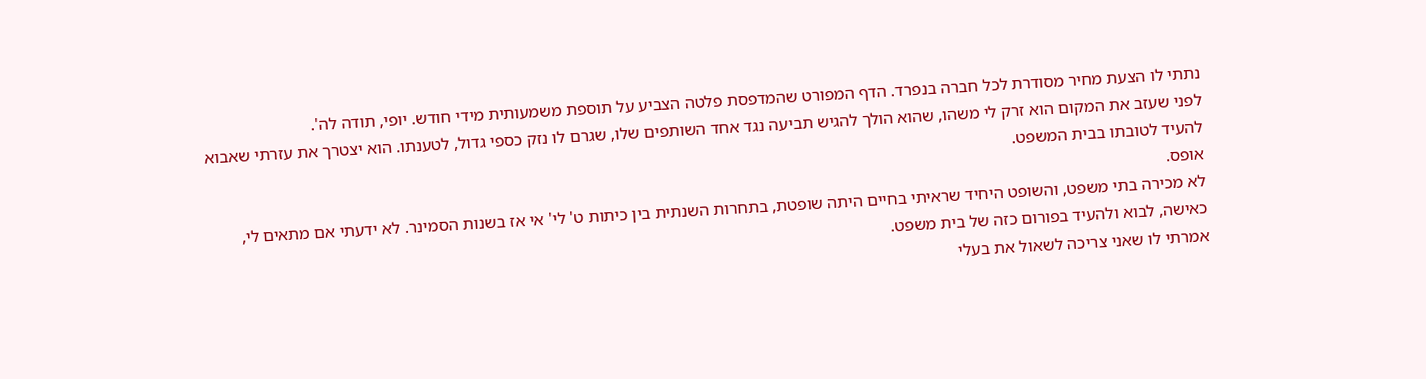נתתי לו הצעת מחיר מסודרת לכל חברה בנפרד. הדף המפורט שהמדפסת פלטה הצביע על תוספת משמעותית מידי חודש. יופי, תודה לה'.
לפני שעזב את המקום הוא זרק לי משהו, שהוא הולך להגיש תביעה נגד אחד השותפים שלו, שגרם לו נזק כספי גדול, לטענתו. הוא יצטרך את עזרתי שאבוא להעיד לטובתו בבית המשפט.
אופס.
לא מכירה בתי משפט, והשופט היחיד שראיתי בחיים היתה שופטת, בתחרות השנתית בין כיתות ט' לי' אי אז בשנות הסמינר. לא ידעתי אם מתאים לי, כאישה, לבוא ולהעיד בפורום כזה של בית משפט.
אמרתי לו שאני צריכה לשאול את בעלי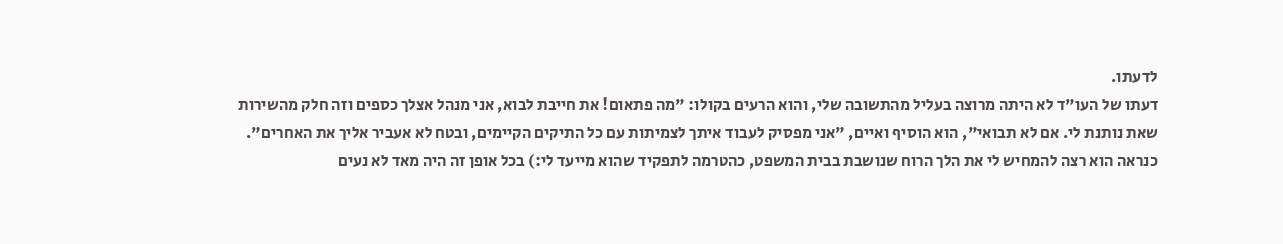לדעתו.
דעתו של העו"ד לא היתה מרוצה בעליל מהתשובה שלי, והוא הרעים בקולו: "מה פתאום! את חייבת לבוא, אני מנהל אצלך כספים וזה חלק מהשירות שאת נותנת לי. אם לא תבואי", הוא הוסיף ואיים, "אני מפסיק לעבוד איתך לצמיתות עם כל התיקים הקיימים, ובטח לא אעביר אליך את האחרים".
כנראה הוא רצה להמחיש לי את הלך הרוח שנושבת בבית המשפט, כהטרמה לתפקיד שהוא מייעד לי:) בכל אופן זה היה מאד לא נעים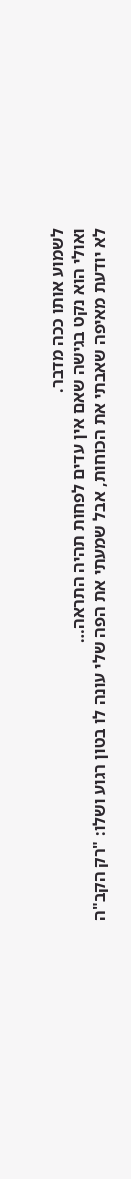לשמוע אותו ככה מדבר.
ואולי הוא נקט בגישה שאם אין עדים לפחות תהיה התראה…
לא יודעת מאיפה שאבתי את הכוחות, אבל שמעתי את הפה שלי עונה לו בטון רגוע ושלו: "רק הקב"ה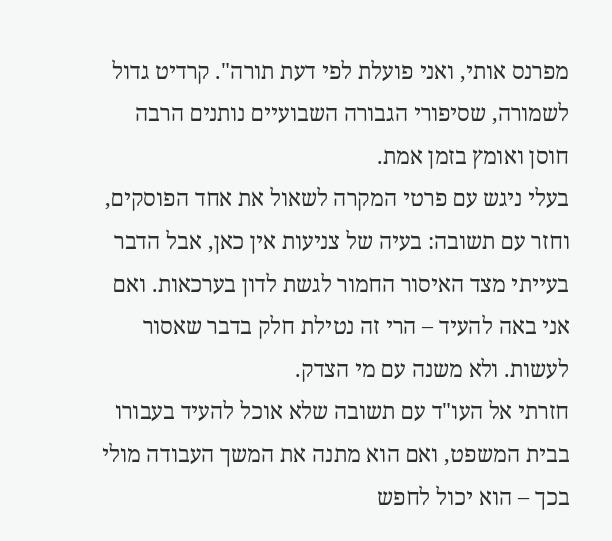מפרנס אותי, ואני פועלת לפי דעת תורה". קרדיט גדול לשמורה, שסיפורי הגבורה השבועיים נותנים הרבה חוסן ואומץ בזמן אמת.
בעלי ניגש עם פרטי המקרה לשאול את אחד הפוסקים, וחזר עם תשובה: בעיה של צניעות אין כאן, אבל הדבר בעייתי מצד האיסור החמור לגשת לדון בערכאות. ואם אני באה להעיד – הרי זה נטילת חלק בדבר שאסור לעשות. ולא משנה עם מי הצדק.
חזרתי אל העו"ד עם תשובה שלא אוכל להעיד בעבורו בבית המשפט, ואם הוא מתנה את המשך העבודה מולי בכך – הוא יכול לחפש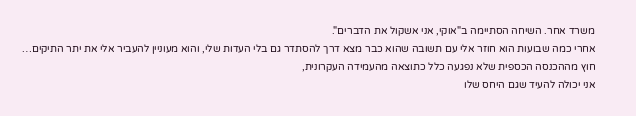משרד אחר. השיחה הסתיימה ב"אוקי, אני אשקול את הדברים".
אחרי כמה שבועות הוא חוזר אלי עם תשובה שהוא כבר מצא דרך להסתדר גם בלי העדות שלי, והוא מעוניין להעביר אלי את יתר התיקים…
חוץ מההכנסה הכספית שלא נפגעה כלל כתוצאה מהעמידה העקרונית,
אני יכולה להעיד שגם היחס שלו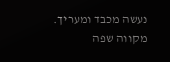נעשה מכבד ומעריך. מקווה שפה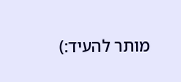מותר להעיד:)